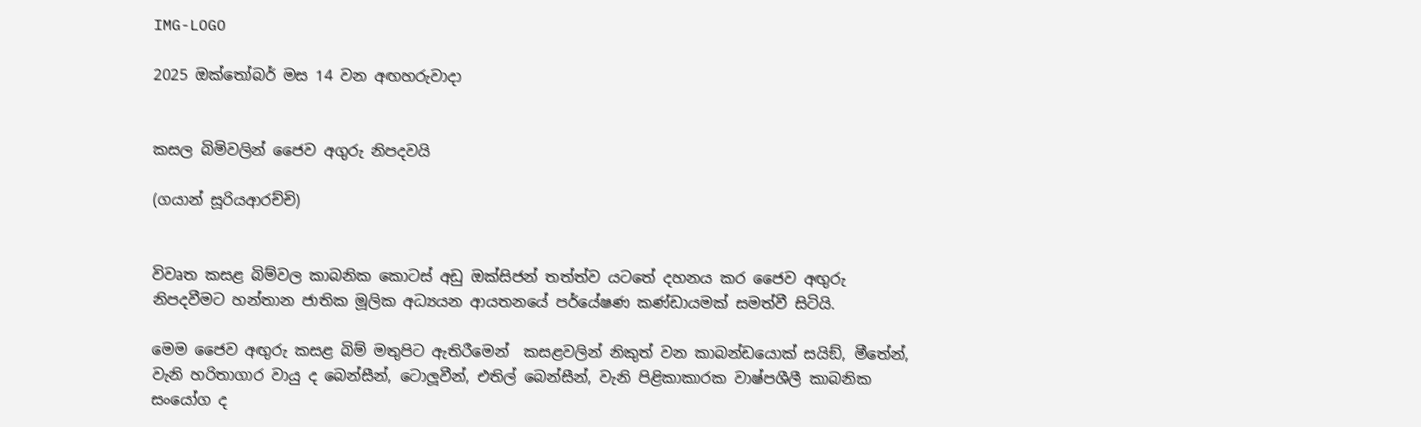IMG-LOGO

2025 ඔක්තෝබර් මස 14 වන අඟහරුවාදා


කසල බිමිවලින් ජෛව අගුරු නිපදවයි

(ගයාන් සූරියආරච්චි)


විවෘත කසළ බිම්වල කාබනික කොටස් අඩු ඔක්සිජන් තත්ත්ව යටතේ දහනය කර ජෛව අඟුරු නිපදවීමට හන්තාන ජාතික මූලික අධ්‍යයන ආයතනයේ පර්යේෂණ කණ්ඩායමක් සමත්වී සිටියි.

මෙම ජෛව අඟුරු කසළ බිම් මතුපිට ඇතිරීමෙන්  කසළවලින් නිකුත් වන කාබන්ඩයොක් සයිඞ්, මීතේන්, වැනි හරිතාගාර වායු ද බෙන්සීන්, ටොලූවීන්, එතිල් බෙන්සීන්, වැනි පිළිකාකාරක වාෂ්පශීලී කාබනික සංයෝග ද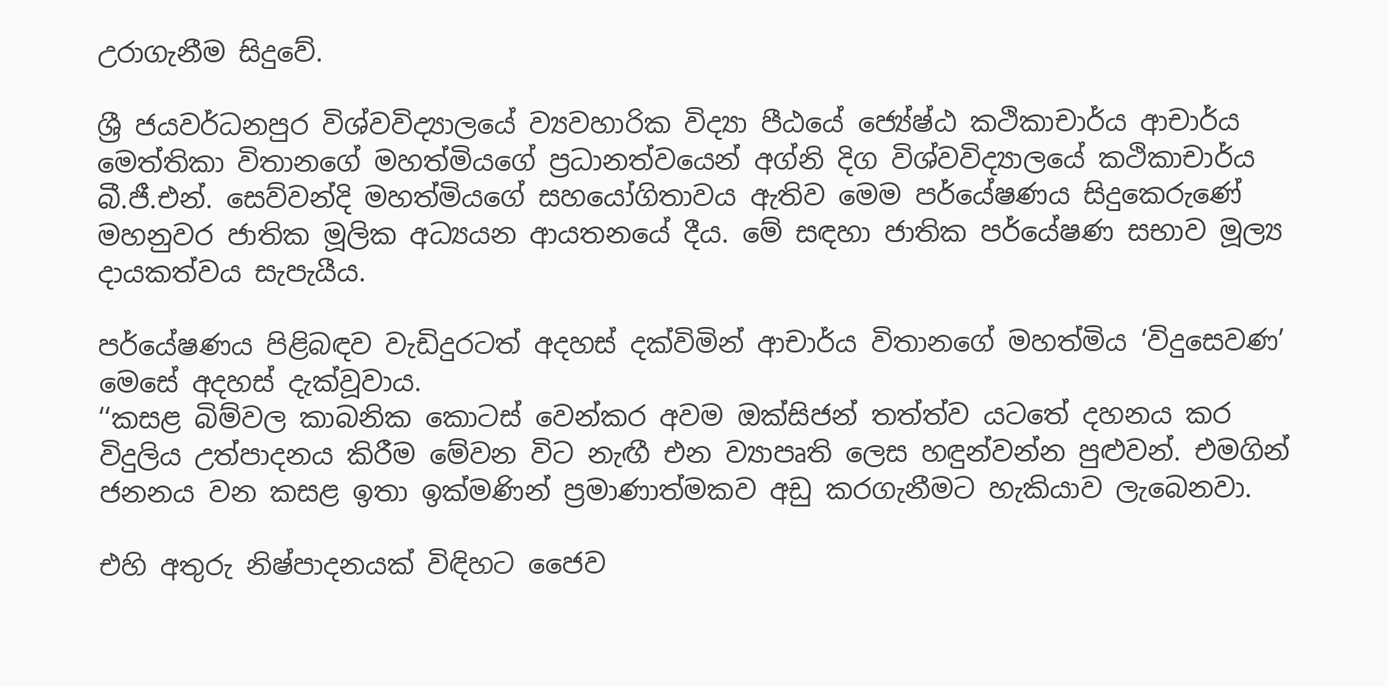උරාගැනීම සිදුවේ.

ශ්‍රී ජයවර්ධනපුර විශ්වවිද්‍යාලයේ ව්‍යවහාරික විද්‍යා පීඨයේ ජ්‍යේෂ්ඨ කථිකාචාර්ය ආචාර්ය මෙත්තිකා විතානගේ මහත්මියගේ ප්‍රධානත්වයෙන් අග්නි දිග විශ්වවිද්‍යාලයේ කථිකාචාර්ය බී.ජී.එන්. සෙව්වන්දි මහත්මියගේ සහයෝගිතාවය ඇතිව මෙම පර්යේෂණය සිදුකෙරුණේ මහනුවර ජාතික මූලික අධ්‍යයන ආයතනයේ දීය. මේ සඳහා ජාතික පර්යේෂණ සභාව මූල්‍ය දායකත්වය සැපැයීය.

පර්යේෂණය පිළිබඳව වැඩිදුරටත් අදහස් දක්විමින් ආචාර්ය විතානගේ මහත්මිය ‘විදුසෙවණ’ මෙසේ අදහස් දැක්වූවාය.
‘‘කසළ බිම්වල කාබනික කොටස් වෙන්කර අවම ඔක්සිජන් තත්ත්ව යටතේ දහනය කර විදුලිය උත්පාදනය කිරීම මේවන විට නැඟී එන ව්‍යාපෘති ලෙස හඳුන්වන්න පුළුවන්. එමගින් ජනනය වන කසළ ඉතා ඉක්මණින් ප්‍රමාණාත්මකව අඩු කරගැනීමට හැකියාව ලැබෙනවා.

එහි අතුරු නිෂ්පාදනයක් විඳිහට ජෛව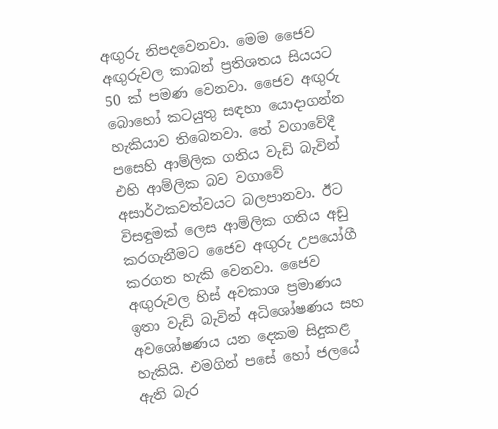අඟුරු නිපදවෙනවා. මෙම ජෛව අඟුරුවල කාබන් ප්‍රතිශතය සියයට 50 ක් පමණ වෙනවා. ජෛව අඟුරු බොහෝ කටයුතු සඳහා යොදාගන්න හැකියාව තිබෙනවා. තේ වගාවේදී  පසෙහි ආම්ලික ගතිය වැඩි බැවින් එහි ආම්ලික බව වගාවේ අසාර්ථකවත්වයට බලපානවා. ඊට විසඳුමක් ලෙස ආම්ලික ගතිය අඩු කරගැනීමට ජෛව අඟුරු උපයෝගී කරගත හැකි වෙනවා. ජෛව අඟුරුවල හිස් අවකාශ ප්‍රමාණය ඉතා වැඩි බැවින් අධිශෝෂණය සහ අවශෝෂණය යන දෙකම සිදුකළ හැකියි. එමගින් පසේ හෝ ජලයේ ඇති බැර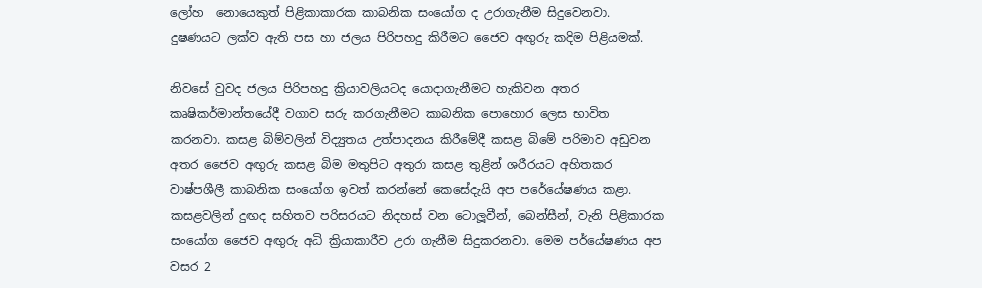ලෝහ  නොයෙකුත් පිළිකාකාරක කාබනික සංයෝග ද උරාගැනීම සිදුවෙනවා. දුෂණයට ලක්ව ඇති පස හා ජලය පිරිපහදු කිරීමට ජෛව අඟුරු කදිම පිළියමක්.

නිවසේ වුවද ජලය පිරිපහදු ක්‍රියාවලියටද යොදාගැනීමට හැකිවන අතර කෘෂිකර්මාන්තයේදී වගාව සරු කරගැනීමට කාබනික පොහොර ලෙස භාවිත කරනවා. කසළ බිම්වලින් විද්‍යුතය උත්පාදනය කිරීමේදී කසළ බිමේ පරිමාව අඩුවන අතර ජෛව අඟුරු කසළ බිම මතුපිට අතුරා කසළ තුළින් ශරීරයට අහිතකර වාෂ්පශීලී කාබනික සංයෝග ඉවත් කරන්නේ කෙසේදැයි අප පරේයේෂණය කළා. කසළවලින් දුඟද සහිතව පරිසරයට නිදහස් වන ටොලූවීන්, බෙන්සීන්, වැනි පිළිකාරක සංයෝග ජෛව අඟුරු අධි ක්‍රියාකාරීව උරා ගැනීම සිදුකරනවා. මෙම පර්යේෂණය අප වසර 2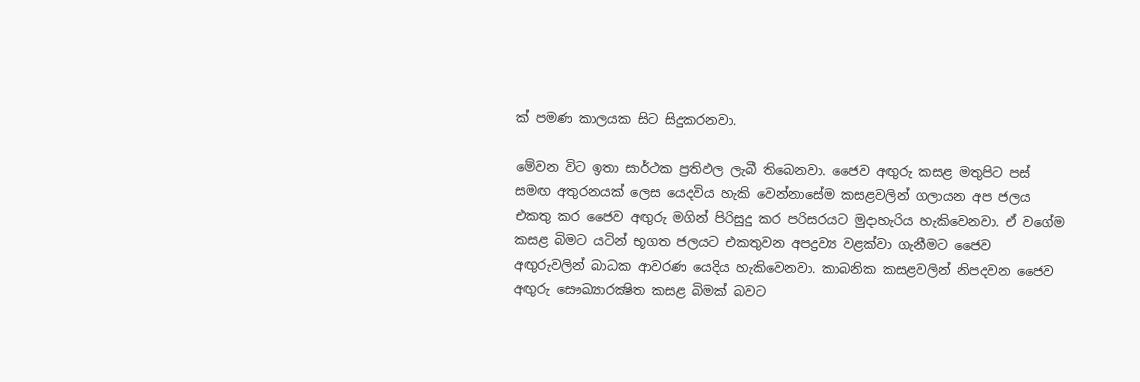ක් පමණ කාලයක සිට සිදුකරනවා.

මේවන විට ඉතා සාර්ථක ප්‍රතිඵල ලැබී තිබෙනවා. ජෛව අඟුරු කසළ මතුපිට පස් සමඟ අතුරනයක් ලෙස යෙදවිය හැකි වෙන්නාසේම කසළවලින් ගලායන අප ජලය එකතු කර ජෛව අඟුරු මගින් පිරිසුදු කර පරිසරයට මුදාහැරිය හැකිවෙනවා. ඒ වගේම කසළ බිමට යටින් භූගත ජලයට එකතුවන අපද්‍රව්‍ය වළක්වා ගැනීමට ජෛව අඟුරුවලින් බාධක ආවරණ යෙදිය හැකිවෙනවා. කාබනික කසළවලින් නිපදවන ජෛව අඟුරු සෞඛ්‍යාරක්‍ෂිත කසළ බිමක් බවට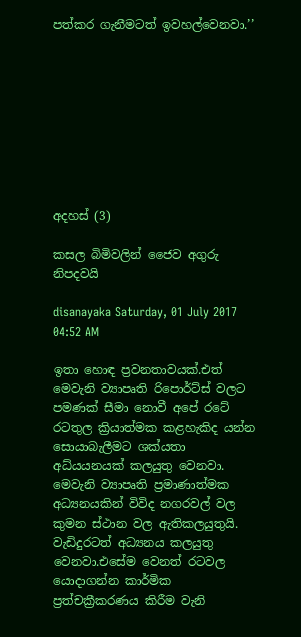පත්කර ගැනීමටත් ඉවහල්වෙනවා.’’









අදහස් (3)

කසල බිමිවලින් ජෛව අගුරු නිපදවයි

disanayaka Saturday, 01 July 2017 04:52 AM

ඉතා හොඳ ප්‍රවනතාවයක්.එත් මෙවැනි ව්‍යාපෘති රිපොර්ට්ස් වලට පමණක් සීමා නොවී අපේ රටේ රටතුල ක්‍රියාත්මක කළහැකිද යන්න සොයාබැලීමට ශක්යතා අධ්යයනයක් කලයුතු වෙනවා. මෙවැනි ව්‍යාපෘති ප්‍රමාණාත්මක අධ්‍යනයකින් විවිද නගරවල් වල කුමන ස්ථාන වල ඇතිකලයුතුයි. වැඩිදුරටත් අධ්‍යනය කලයුතු වෙනවා.එසේම වෙනත් රටවල යොදාගන්න කාර්මික ප්‍රත්චක්‍රීකරණය කිරීම වැනි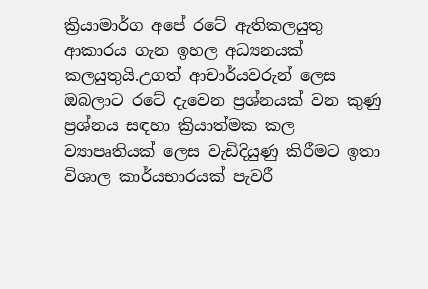ක්‍රියාමාර්ග අපේ රටේ ඇතිකලයුතු ආකාරය ගැන ඉහල අධ්‍යනයක් කලයුතුයි.උගත් ආචාර්යවරුන් ලෙස ඔබලාට රටේ දැවෙන ප්‍රශ්නයක් වන කුණු ප්‍රශ්නය සඳහා ක්‍රියාත්මක කල ව්‍යාපෘතියක් ලෙස වැඩිදියුණු කිරීමට ඉතා විශාල කාර්යභාරයක් පැවරී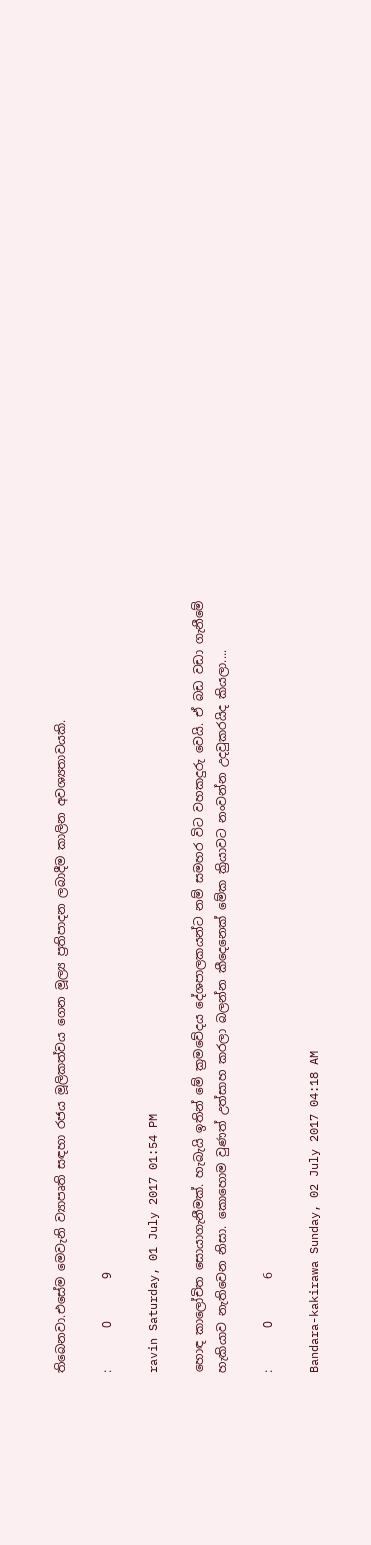තිබෙනවා.එසේම මෙවැනි ව්‍යාපෘති සඳහා රජය මූලිකත්වය ගෙන මූල්‍ය ප්‍රතිපාදන ලබාදීම කාලින අවශ්‍යතාවයකි.

:       0       9

ravin Saturday, 01 July 2017 01:54 PM

හොඳ කාලෝචිත සොයාගැනීමක්. හැබැයි ඉතින් මේ ක්‍රමවේදය දේශපාලකයන්ට නම් සමහර විට වහකදුරු වෙයි. ඒ බඩ වඩා ගැනීමේ හැකියාව නැතිවෙන නිසා. කොහොම වුණත් උත්සාහ කරලා බලන්න කීදෙනෙක් මේක ක්‍රියාවට නංවන්න උදවුකරයිද කියලා....

:       0       6

Bandara-kakirawa Sunday, 02 July 2017 04:18 AM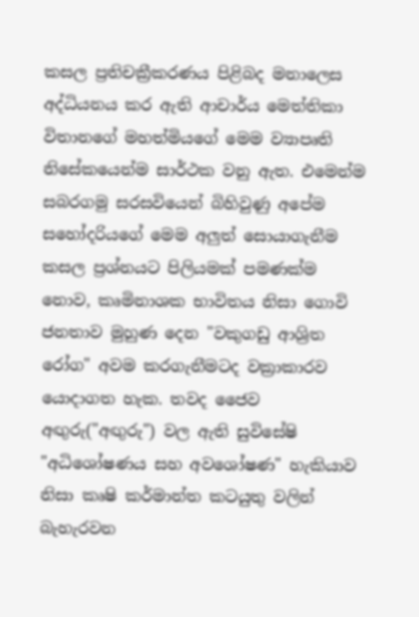කසල ප්‍රතිචක්‍රීකරණය පිළිබද මනාලෙස අද්ධියනය කර ඇති ආචාර්ය මෙත්තිකා විතානගේ මහත්මියගේ මෙම ව්‍යාපෘති නිසේකයෙන්ම සාර්ථක වනු ඇත. එමෙන්ම සබරගමු සරසවියෙන් බිහිවුණු අපේම සහෝදරියගේ මෙම අලුත් සොයාගැනීම කසල ප්‍රශ්නයට පිලියමක් පමණක්ම නොව, කෘමිනාශක භාවිතය නිසා ගොවි ජනතාව මුහුණ දෙන "වකුගඩු ආශ්‍රිත රෝග" අවම කරගැනීමටද වක්‍රාකාරව යොදාගත හැක. තවද ජෛව අඟුරු("අඟුරු") වල ඇති සුවිසේෂි "අධිශෝෂණය සහ අවශෝෂණ" හැකියාව නිසා කෘෂි කර්මාන්ත කටයුතු වලින් බැහැරවන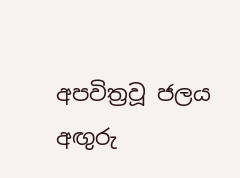අපවිත්‍රවූ ජලය අඟුරු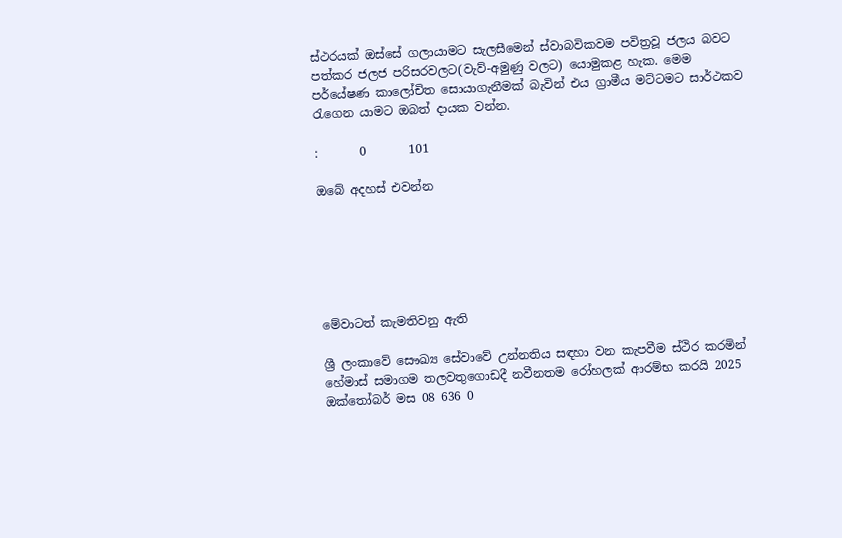ස්ථරයක් ඔස්සේ ගලායාමට සැලසීමෙන් ස්වාබවිකවම පවිත්‍රවූ ජලය බවට පත්කර ජලජ පරිසරවලට(වැව්-අමුණු වලට) යොමුකළ හැක. මෙම පර්යේෂණ කාලෝචිත සොයාගැනීමක් බැවින් එය ග්‍රාමීය මට්ටමට සාර්ථකව රැගෙන යාමට ඔබත් දායක වන්න.

:       0       101

ඔබේ අදහස් එවන්න






මේවාටත් කැමතිවනු ඇති

ශ්‍රී ලංකාවේ සෞඛ්‍ය සේවාවේ උන්නතිය සඳහා වන කැපවීම ස්ථිර කරමින් හේමාස් සමාගම තලවතුගොඩදී නවීනතම රෝහලක් ආරම්භ කරයි 2025 ඔක්තෝබර් මස 08 636 0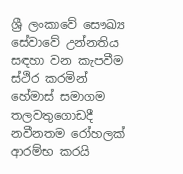ශ්‍රී ලංකාවේ සෞඛ්‍ය සේවාවේ උන්නතිය සඳහා වන කැපවීම ස්ථිර කරමින් හේමාස් සමාගම තලවතුගොඩදී නවීනතම රෝහලක් ආරම්භ කරයි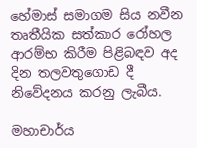හේමාස් සමාගම සිය නවීන තෘතීයික සත්කාර රෝහල ආරම්භ කිරීම පිළිබඳව අද දින තලවතුගොඩ දී නිවේදනය කරනු ලැබීය.

මහාචාර්ය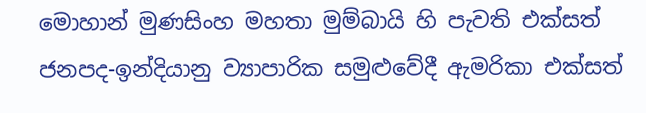මොහාන් මුණසිංහ මහතා මුම්බායි හි පැවති එක්සත් ජනපද-ඉන්දියානු ව්‍යාපාරික සමුළුවේදී ඇමරිකා එක්සත්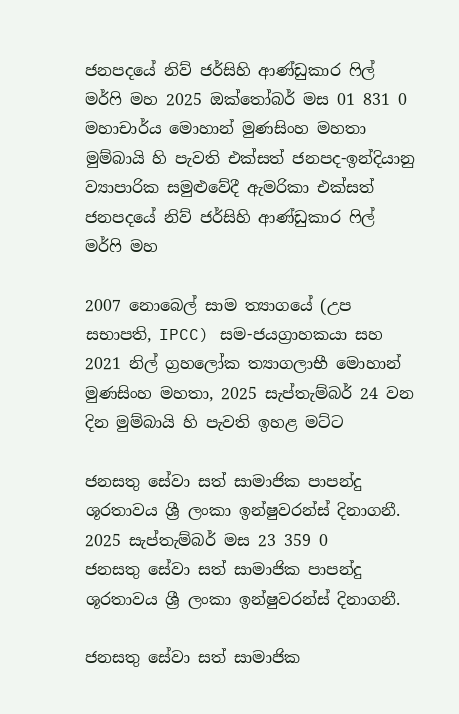ජනපදයේ නිව් ජර්සිහි ආණ්ඩුකාර ෆිල් මර්ෆි මහ 2025 ඔක්තෝබර් මස 01 831 0
මහාචාර්ය මොහාන් මුණසිංහ මහතා මුම්බායි හි පැවති එක්සත් ජනපද-ඉන්දියානු ව්‍යාපාරික සමුළුවේදී ඇමරිකා එක්සත් ජනපදයේ නිව් ජර්සිහි ආණ්ඩුකාර ෆිල් මර්ෆි මහ

2007 නොබෙල් සාම ත්‍යාගයේ (උප සභාපති, IPCC) සම-ජයග්‍රාහකයා සහ 2021 නිල් ග්‍රහලෝක ත්‍යාගලාභී මොහාන් මුණසිංහ මහතා, 2025 සැප්තැම්බර් 24 වන දින මුම්බායි හි පැවති ඉහළ මට්ට

ජනසතු සේවා සත් සාමාජික පාපන්දු ශූරතාවය ශ්‍රී ලංකා ඉන්ෂුවරන්ස් දිනාගනී. 2025 සැප්තැම්බර් මස 23 359 0
ජනසතු සේවා සත් සාමාජික පාපන්දු ශූරතාවය ශ්‍රී ලංකා ඉන්ෂුවරන්ස් දිනාගනී.

ජනසතු සේවා සත් සාමාජික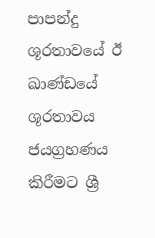පාපන්දු ශූරතාවයේ ඊ ඛාණ්ඩයේ ශූරතාවය ජයග්‍රහණය කිරීමට ශ්‍රී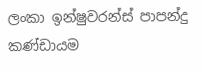ලංකා ඉන්ෂුවරන්ස් පාපන්දු කණ්ඩායම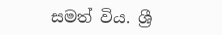සමත් විය. ශ්‍රී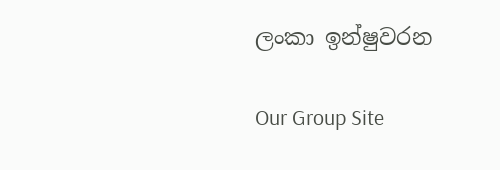ලංකා ඉන්ෂුවරන

Our Group Site